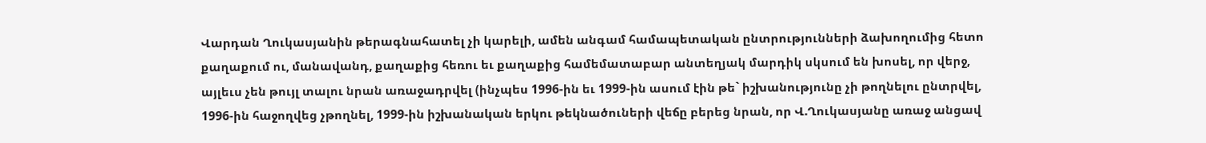Վարդան Ղուկասյանին թերագնահատել չի կարելի, ամեն անգամ համապետական ընտրությունների ձախողումից հետո քաղաքում ու, մանավանդ, քաղաքից հեռու եւ քաղաքից համեմատաբար անտեղյակ մարդիկ սկսում են խոսել, որ վերջ, այլեւս չեն թույլ տալու նրան առաջադրվել (ինչպես 1996-ին եւ 1999-ին ասում էին թե` իշխանությունը չի թողնելու ընտրվել, 1996-ին հաջողվեց չթողնել, 1999-ին իշխանական երկու թեկնածուների վեճը բերեց նրան, որ Վ.Ղուկասյանը առաջ անցավ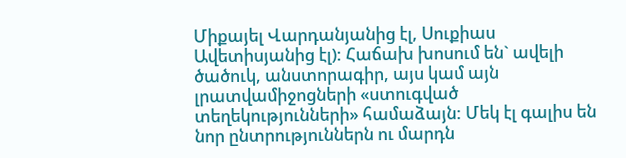Միքայել Վարդանյանից էլ, Սուքիաս Ավետիսյանից էլ): Հաճախ խոսում են` ավելի ծածուկ, անստորագիր, այս կամ այն լրատվամիջոցների «ստուգված տեղեկությունների» համաձայն: Մեկ էլ գալիս են նոր ընտրություններն ու մարդն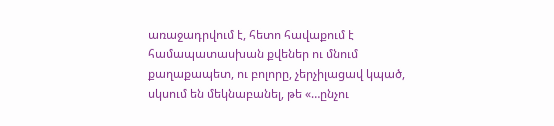առաջադրվում է, հետո հավաքում է համապատասխան քվեներ ու մնում քաղաքապետ, ու բոլորը, չերչիլացավ կպած, սկսում են մեկնաբանել, թե «…ընչու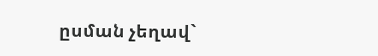ըսման չեղավ`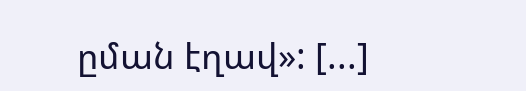ըման էղավ»: [...]